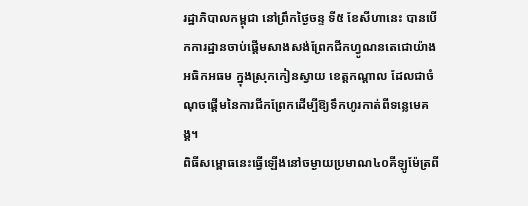រដ្ឋាភិបាលកម្ពុជា នៅព្រឹកថ្ងៃចន្ទ ទី៥ ខែសីហានេះ បានបើកការដ្ឋានចាប់ផ្តើមសាងសង់ព្រែកជីកហ្វូណនតេជោយ៉ាងអធិកអធម ក្នុងស្រុកកៀនស្វាយ ខេត្តកណ្តាល ដែលជាចំណុចផ្តើមនៃការជីកព្រែកដើម្បីឱ្យទឹកហូរកាត់ពីទន្លេមេគង្គ។
ពិធីសម្ពោធនេះធ្វើឡើងនៅចម្ងាយប្រមាណ៤០គីឡូម៉ែត្រពី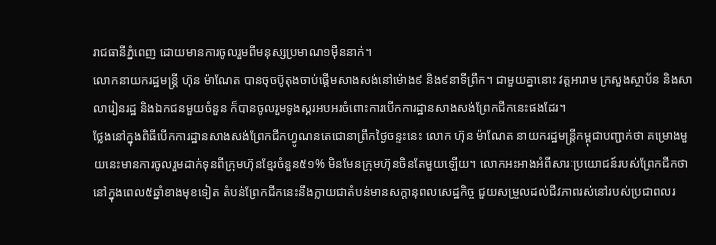រាជធានីភ្នំពេញ ដោយមានការចូលរួមពីមនុស្សប្រមាណ១ម៉ឺននាក់។
លោកនាយករដ្ឋមន្រ្តី ហ៊ុន ម៉ាណែត បានចុចប៊ូតុងចាប់ផ្តើមសាងសង់នៅម៉ោង៩ និង៩នាទីព្រឹក។ ជាមួយគ្នានោះ វត្តអារាម ក្រសួងស្ថាប័ន និងសាលារៀនរដ្ឋ និងឯកជនមួយចំនួន ក៏បានចូលរួមទូងស្គរអបអរចំពោះការបើកការដ្ឋានសាងសង់ព្រែកជីកនេះផងដែរ។
ថ្លែងនៅក្នុងពិធីបើកការដ្ឋានសាងសង់ព្រែកជីកហ្វូណនតេជោនាព្រឹកថ្ងៃចន្ទះនេះ លោក ហ៊ុន ម៉ាណែត នាយករដ្ឋមន្រ្តីកម្ពុជាបញ្ជាក់ថា គម្រោងមួយនេះមានការចូលរួមដាក់ទុនពីក្រុមហ៊ុនខ្មែរចំនួន៥១% មិនមែនក្រុមហ៊ុនចិនតែមួយឡើយ។ លោកអះអាងអំពីសារៈប្រយោជន៍របស់ព្រែកជីកថា នៅក្នុងពេល៥ឆ្នាំខាងមុខទៀត តំបន់ព្រែកជីកនេះនឹងក្លាយជាតំបន់មានសក្ដានុពលសេដ្ឋកិច្ច ជួយសម្រួលដល់ជីវភាពរស់នៅរបស់ប្រជាពលរ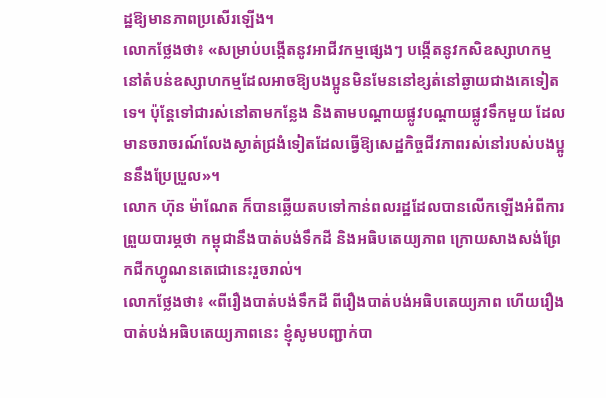ដ្ឋឱ្យមានភាពប្រសើរឡើង។
លោកថ្លែងថា៖ «សម្រាប់បង្កើតនូវអាជីវកម្មផ្សេងៗ បង្កើតនូវកសិឧស្សាហកម្មនៅតំបន់ឧស្សាហកម្មដែលអាចឱ្យបងប្អូនមិនមែននៅខ្សត់នៅឆ្ងាយជាងគេទៀតទេ។ ប៉ុន្តែទៅជារស់នៅតាមកន្លែង និងតាមបណ្ដាយផ្លូវបណ្ដាយផ្លូវទឹកមួយ ដែលមានចរាចរណ៍លែងស្ងាត់ជ្រងំទៀតដែលធ្វើឱ្យសេដ្ឋកិច្ចជីវភាពរស់នៅរបស់បងប្អូននឹងប្រែប្រួល»។
លោក ហ៊ុន ម៉ាណែត ក៏បានឆ្លើយតបទៅកាន់ពលរដ្ឋដែលបានលើកឡើងអំពីការព្រួយបារម្ភថា កម្ពុជានឹងបាត់បង់ទឹកដី និងអធិបតេយ្យភាព ក្រោយសាងសង់ព្រែកជីកហ្វូណនតេជោនេះរួចរាល់។
លោកថ្លែងថា៖ «ពីរឿងបាត់បង់ទឹកដី ពីរឿងបាត់បង់អធិបតេយ្យភាព ហើយរឿងបាត់បង់អធិបតេយ្យភាពនេះ ខ្ញុំសូមបញ្ជាក់បា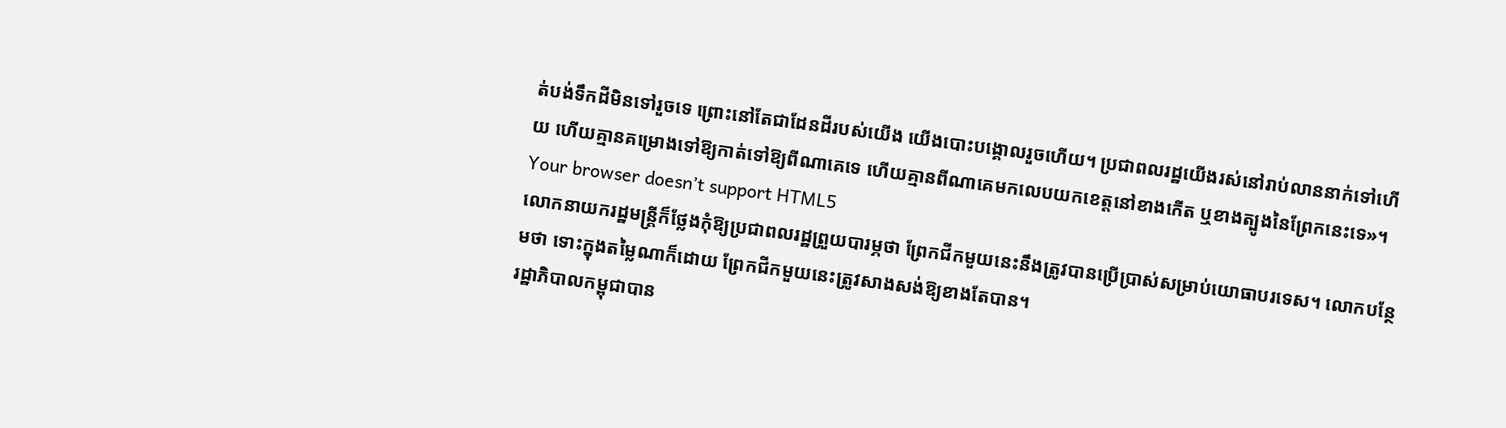ត់បង់ទឹកដីមិនទៅរួចទេ ព្រោះនៅតែជាដែនដីរបស់យើង យើងបោះបង្គោលរួចហើយ។ ប្រជាពលរដ្ឋយើងរស់នៅរាប់លាននាក់ទៅហើយ ហើយគ្មានគម្រោងទៅឱ្យកាត់ទៅឱ្យពីណាគេទេ ហើយគ្មានពីណាគេមកលេបយកខេត្តនៅខាងកើត ឬខាងត្បូងនៃព្រែកនេះទេ»។
Your browser doesn’t support HTML5
លោកនាយករដ្ឋមន្រ្តីក៏ថ្លែងកុំឱ្យប្រជាពលរដ្ឋព្រួយបារម្ភថា ព្រែកជីកមួយនេះនឹងត្រូវបានប្រើប្រាស់សម្រាប់យោធាបរទេស។ លោកបន្ថែមថា ទោះក្នុងតម្លៃណាក៏ដោយ ព្រែកជីកមួយនេះត្រូវសាងសង់ឱ្យខាងតែបាន។
រដ្ឋាភិបាលកម្ពុជាបាន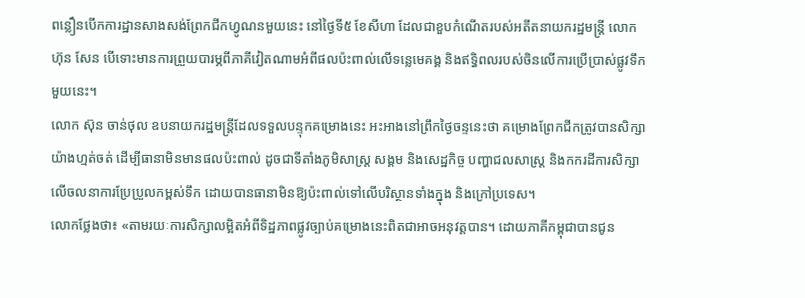ពន្លឿនបើកការដ្ឋានសាងសង់ព្រែកជីកហ្វូណនមួយនេះ នៅថ្ងៃទី៥ ខែសីហា ដែលជាខួបកំណើតរបស់អតីតនាយករដ្ឋមន្រ្តី លោក ហ៊ុន សែន បើទោះមានការព្រួយបារម្ភពីភាគីវៀតណាមអំពីផលប៉ះពាល់លើទន្លេមេគង្គ និងឥទ្ធិពលរបស់ចិនលើការប្រើប្រាស់ផ្លូវទឹកមួយនេះ។
លោក ស៊ុន ចាន់ថុល ឧបនាយករដ្ឋមន្រ្តីដែលទទួលបន្ទុកគម្រោងនេះ អះអាងនៅព្រឹកថ្ងៃចន្ទនេះថា គម្រោងព្រែកជីកត្រូវបានសិក្សាយ៉ាងហ្មត់ចត់ ដើម្បីធានាមិនមានផលប៉ះពាល់ ដូចជាទីតាំងភូមិសាស្រ្ត សង្គម និងសេដ្ឋកិច្ច បញ្ហាជលសាស្រ្ត និងកករដីការសិក្សាលើចលនាការប្រែប្រួលកម្ពស់ទឹក ដោយបានធានាមិនឱ្យប៉ះពាល់ទៅលើបរិស្ថានទាំងក្នុង និងក្រៅប្រទេស។
លោកថ្លែងថា៖ «តាមរយៈការសិក្សាលម្អិតអំពីទិដ្ឋភាពផ្លូវច្បាប់គម្រោងនេះពិតជាអាចអនុវត្តបាន។ ដោយភាគីកម្ពុជាបានជូន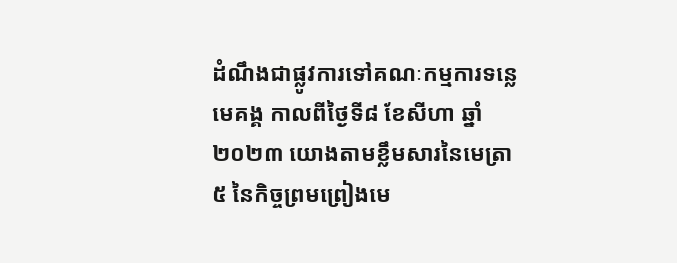ដំណឹងជាផ្លូវការទៅគណៈកម្មការទន្លេមេគង្គ កាលពីថ្ងៃទី៨ ខែសីហា ឆ្នាំ២០២៣ យោងតាមខ្លឹមសារនៃមេត្រា៥ នៃកិច្ចព្រមព្រៀងមេ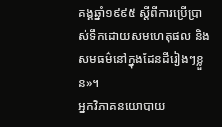គង្គឆ្នាំ១៩៩៥ ស្ដីពីការប្រើប្រាស់ទឹកដោយសមហេតុផល និងសមធម៌នៅក្នុងដែនដីរៀងៗខ្លួន»។
អ្នកវិភាគនយោបាយ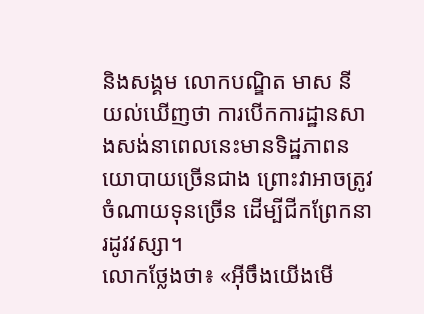និងសង្គម លោកបណ្ឌិត មាស នី យល់ឃើញថា ការបើកការដ្ឋានសាងសង់នាពេលនេះមានទិដ្ឋភាពនយោបាយច្រើនជាង ព្រោះវាអាចត្រូវចំណាយទុនច្រើន ដើម្បីជីកព្រែកនារដូវវស្សា។
លោកថ្លែងថា៖ «អ៊ីចឹងយើងមើ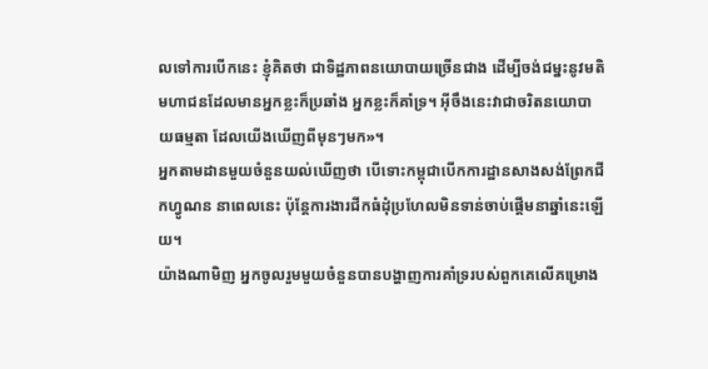លទៅការបើកនេះ ខ្ញុំគិតថា ជាទិដ្ឋភាពនយោបាយច្រើនជាង ដើម្បីចង់ជម្នះនូវមតិមហាជនដែលមានអ្នកខ្លះក៏ប្រឆាំង អ្នកខ្លះក៏គាំទ្រ។ អ៊ីចឹងនេះវាជាចរិតនយោបាយធម្មតា ដែលយើងឃើញពីមុនៗមក»។
អ្នកតាមដានមួយចំនួនយល់ឃើញថា បើទោះកម្ពុជាបើកការដ្ឋានសាងសង់ព្រែកជីកហ្វូណន នាពេលនេះ ប៉ុន្តែការងារជីកធំដុំប្រហែលមិនទាន់ចាប់ផ្តើមនាឆ្នាំនេះឡើយ។
យ៉ាងណាមិញ អ្នកចូលរួមមួយចំនួនបានបង្ហាញការគាំទ្ររបស់ពួកគេលើគម្រោង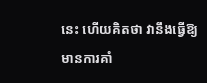នេះ ហើយគិតថា វានឹងធ្វើឱ្យមានការគាំ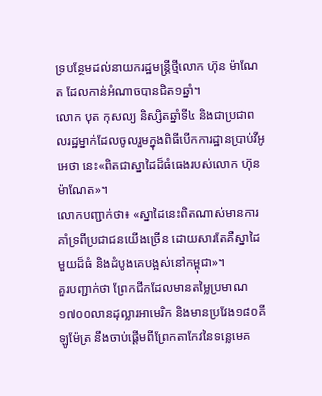ទ្របន្ថែមដល់នាយករដ្ឋមន្រ្តីថ្មីលោក ហ៊ុន ម៉ាណែត ដែលកាន់អំណាចបានជិត១ឆ្នាំ។
លោក បុត កុសល្យ និស្សិតឆ្នាំទី៤ និងជាប្រជាពលរដ្ឋម្នាក់ដែលចូលរួមក្នុងពិធីបើកការដ្ឋានប្រាប់វីអូអេថា នេះ«ពិតជាស្នាដៃដ៏ធំធេងរបស់លោក ហ៊ុន ម៉ាណែត»។
លោកបញ្ជាក់ថា៖ «ស្នាដៃនេះពិតណាស់មានការគាំទ្រពីប្រជាជនយើងច្រើន ដោយសារតែគឺស្នាដៃមួយដ៏ធំ និងដំបូងគេបង្អស់នៅកម្ពុជា»។
គួរបញ្ជាក់ថា ព្រែកជីកដែលមានតម្លៃប្រមាណ១៧០០លានដុល្លារអាមេរិក និងមានប្រវែង១៨០គីឡូម៉ែត្រ នឹងចាប់ផ្តើមពីព្រែកតាកែវនៃទន្លេមេគ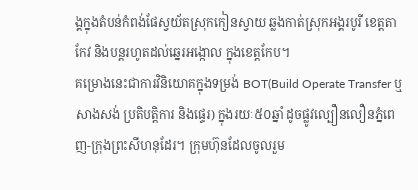ង្គក្នុងតំបន់កំពង់ផែស្វយ័តស្រុកកៀនស្វាយ ឆ្លងកាត់ស្រុកអង្គរបូរី ខេត្តតាកែវ និងបន្តរហូតដល់ឆ្នេរអង្កោល ក្នុងខេត្តកែប។
គម្រោងនេះជាការវិនិយោគក្នុងទម្រង់ BOT(Build Operate Transfer ឬសាងសង់ ប្រតិបត្តិការ និងផ្ទេរ) ក្នុងរយៈ៥០ឆ្នាំ ដូចផ្លូវល្បឿនលឿនភ្នំពេញ-ក្រុងព្រះសីហនុដែរ។ ក្រុមហ៊ុនដែលចូលរួម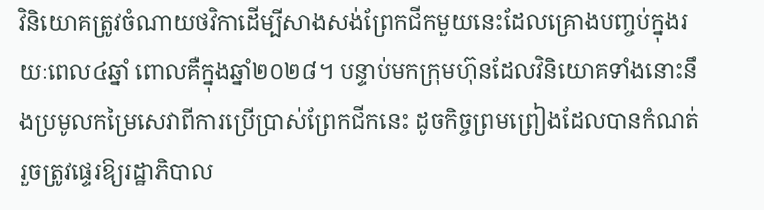វិនិយោគត្រូវចំណាយថវិកាដើម្បីសាងសង់ព្រែកជីកមួយនេះដែលគ្រោងបញ្ចប់ក្នុងរយៈពេល៤ឆ្នាំ ពោលគឺក្នុងឆ្នាំ២០២៨។ បន្ទាប់មកក្រុមហ៊ុនដែលវិនិយោគទាំងនោះនឹងប្រមូលកម្រៃសេវាពីការប្រើប្រាស់ព្រែកជីកនេះ ដូចកិច្ចព្រមព្រៀងដែលបានកំណត់ រួចត្រូវផ្ទេរឱ្យរដ្ឋាភិបាល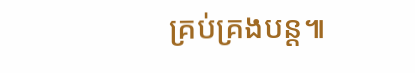គ្រប់គ្រងបន្ត៕